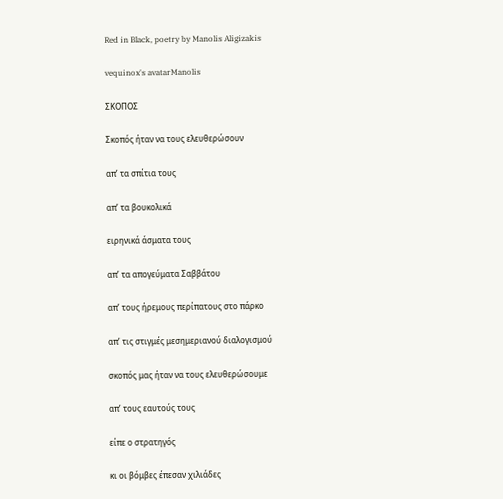Red in Black, poetry by Manolis Aligizakis

vequinox's avatarManolis

ΣΚΟΠΟΣ

Σκοπός ήταν να τους ελευθερώσουν

απ’ τα σπίτια τους

απ’ τα βουκολικά

ειρηνικά άσματα τους

απ’ τα απογεύματα Σαββάτου

απ’ τους ήρεμους περίπατους στο πάρκο

απ’ τις στιγμές μεσημεριανού διαλογισμού

σκοπός μας ήταν να τους ελευθερώσουμε

απ’ τους εαυτούς τους

είπε ο στρατηγός

κι οι βόμβες έπεσαν χιλιάδες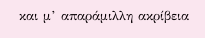και μ’ απαράμιλλη ακρίβεια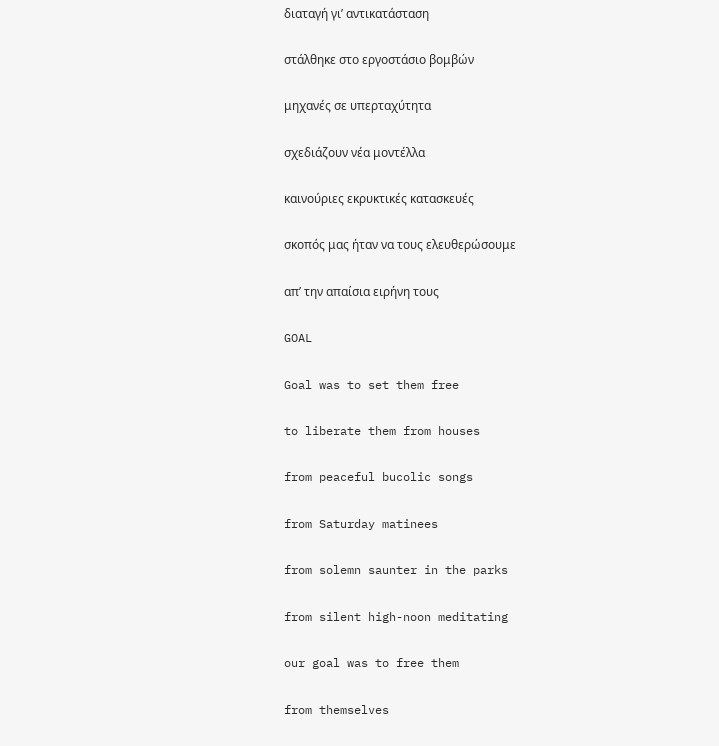διαταγή γι’ αντικατάσταση

στάλθηκε στο εργοστάσιο βομβών

μηχανές σε υπερταχύτητα

σχεδιάζουν νέα μοντέλλα

καινούριες εκρυκτικές κατασκευές

σκοπός μας ήταν να τους ελευθερώσουμε

απ’ την απαίσια ειρήνη τους

GOAL

Goal was to set them free

to liberate them from houses

from peaceful bucolic songs

from Saturday matinees

from solemn saunter in the parks

from silent high-noon meditating

our goal was to free them

from themselves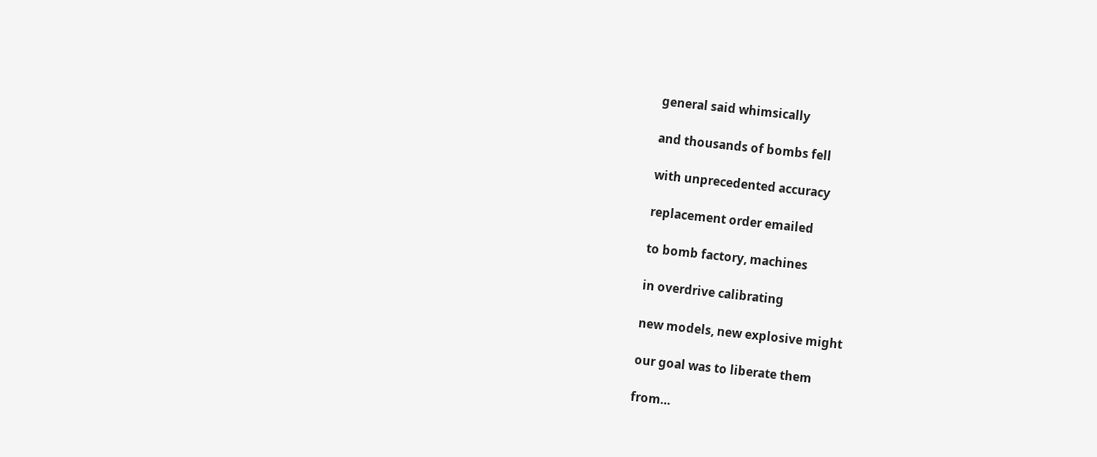general said whimsically

and thousands of bombs fell

with unprecedented accuracy

replacement order emailed

to bomb factory, machines

in overdrive calibrating

new models, new explosive might

our goal was to liberate them

from…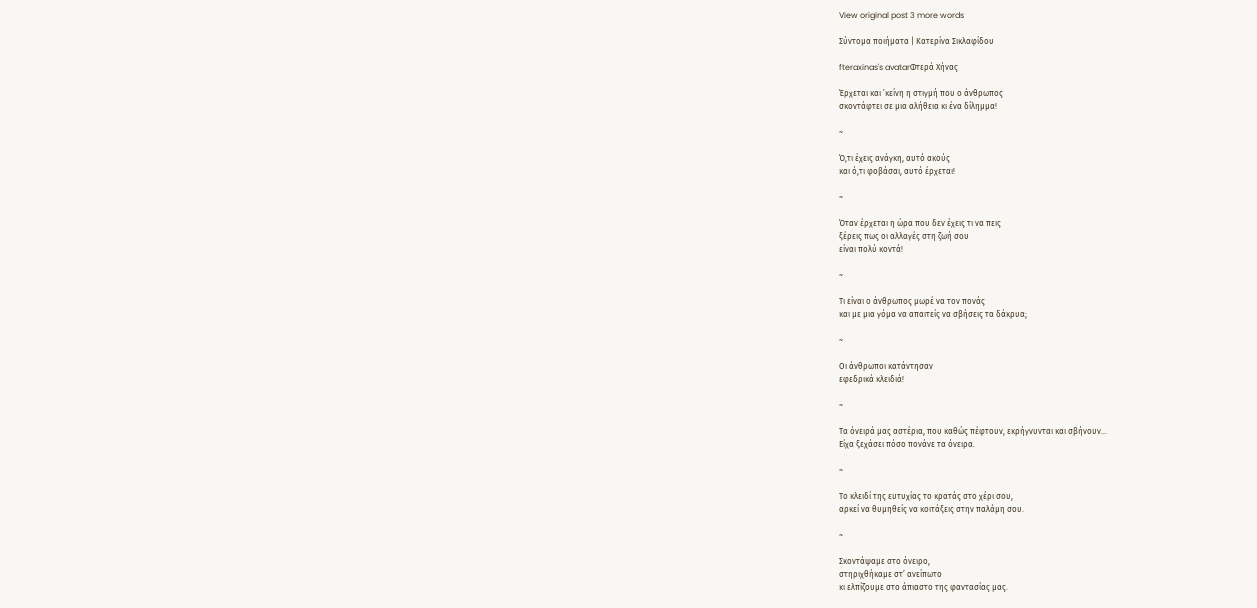View original post 3 more words

Σύντομα ποιήματα | Κατερίνα Σικλαφίδου

fteraxinas's avatarΦτερά Χήνας

Έρχεται και ’κείνη η στιγμή που ο άνθρωπος
σκοντάφτει σε μια αλήθεια κι ένα δίλημμα!

~

Ό,τι έχεις ανάγκη, αυτό ακούς
και ό,τι φοβάσαι, αυτό έρχεται!

~

Όταν έρχεται η ώρα που δεν έχεις τι να πεις
ξέρεις πως οι αλλαγές στη ζωή σου
είναι πολύ κοντά!

~

Τι είναι ο άνθρωπος μωρέ να τον πονάς
και με μια γόμα να απαιτείς να σβήσεις τα δάκρυα;

~

Οι άνθρωποι κατάντησαν
εφεδρικά κλειδιά!

~

Τα όνειρά μας αστέρια, που καθώς πέφτουν, εκρήγνυνται και σβήνουν…
Είχα ξεχάσει πόσο πονάνε τα όνειρα.

~

Το κλειδί της ευτυχίας το κρατάς στο χέρι σου,
αρκεί να θυμηθείς να κοιτάξεις στην παλάμη σου.

~

Σκοντάψαμε στο όνειρο,
στηριχθήκαμε στ’ ανείπωτο
κι ελπίζουμε στο άπιαστο της φαντασίας μας.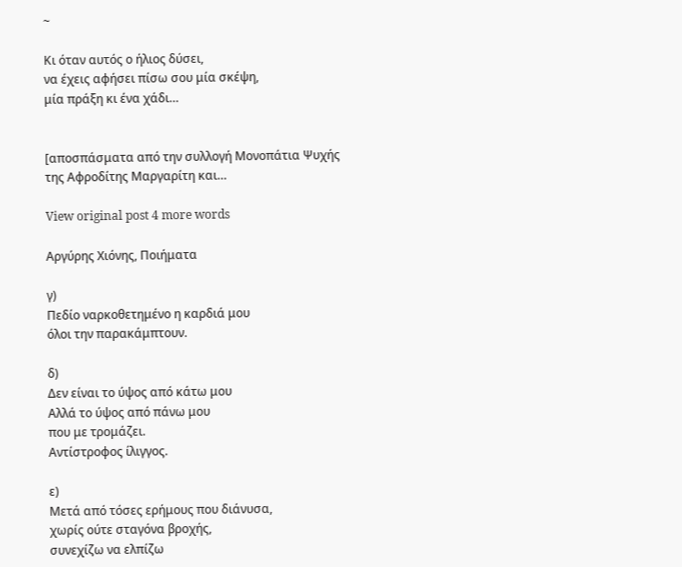~

Κι όταν αυτός ο ήλιος δύσει,
να έχεις αφήσει πίσω σου μία σκέψη,
μία πράξη κι ένα χάδι…


[αποσπάσματα από την συλλογή Μονοπάτια Ψυχής
της Αφροδίτης Μαργαρίτη και…

View original post 4 more words

Αργύρης Χιόνης, Ποιήματα

γ)
Πεδίο ναρκοθετημένο η καρδιά μου
όλοι την παρακάμπτουν.

δ)
Δεν είναι το ύψος από κάτω μου
Αλλά το ύψος από πάνω μου
που με τρομάζει.
Αντίστροφος ίλιγγος.

ε)
Μετά από τόσες ερήμους που διάνυσα,
χωρίς ούτε σταγόνα βροχής,
συνεχίζω να ελπίζω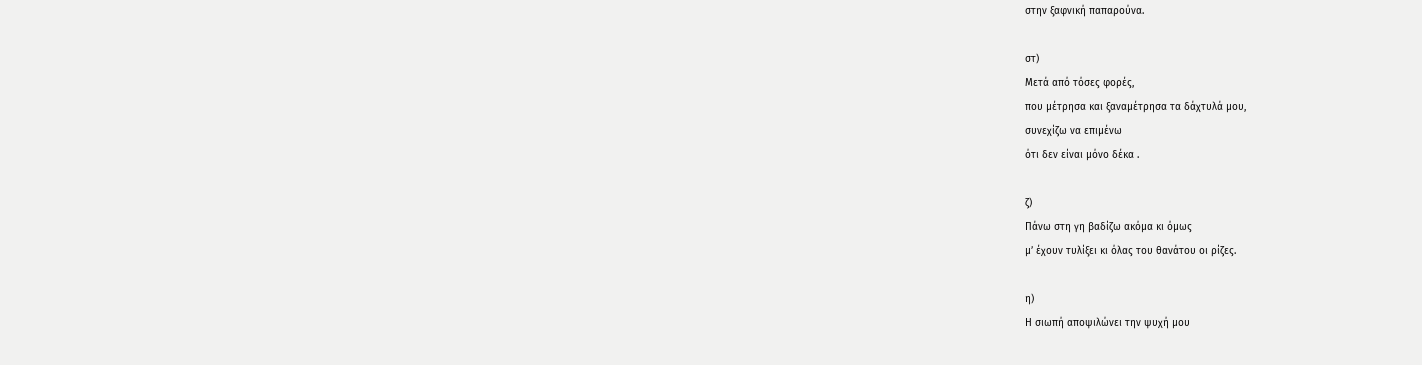στην ξαφνική παπαρούνα.

στ)
Μετά από τόσες φορές,
που μέτρησα και ξαναμέτρησα τα δάχτυλά μου,
συνεχίζω να επιμένω
ότι δεν είναι μόνο δέκα .

ζ)
Πάνω στη γη βαδίζω ακόμα κι όμως
μ’ έχουν τυλίξει κι όλας του θανάτου οι ρίζες.

η)
Η σιωπή αποψιλώνει την ψυχή μου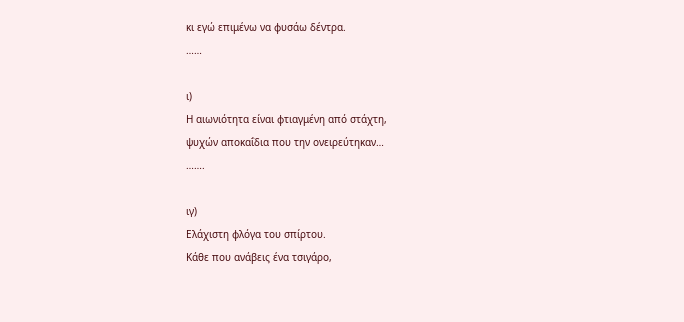κι εγώ επιμένω να φυσάω δέντρα.
……

ι)
Η αιωνιότητα είναι φτιαγμένη από στάχτη,
ψυχών αποκαΐδια που την ονειρεύτηκαν…
…….

ιγ)
Ελάχιστη φλόγα του σπίρτου.
Κάθε που ανάβεις ένα τσιγάρο,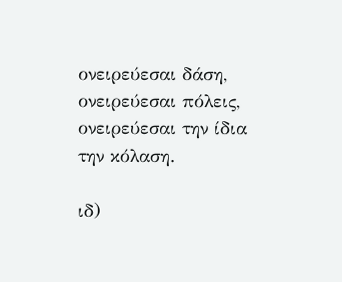ονειρεύεσαι δάση, ονειρεύεσαι πόλεις,
ονειρεύεσαι την ίδια την κόλαση.

ιδ)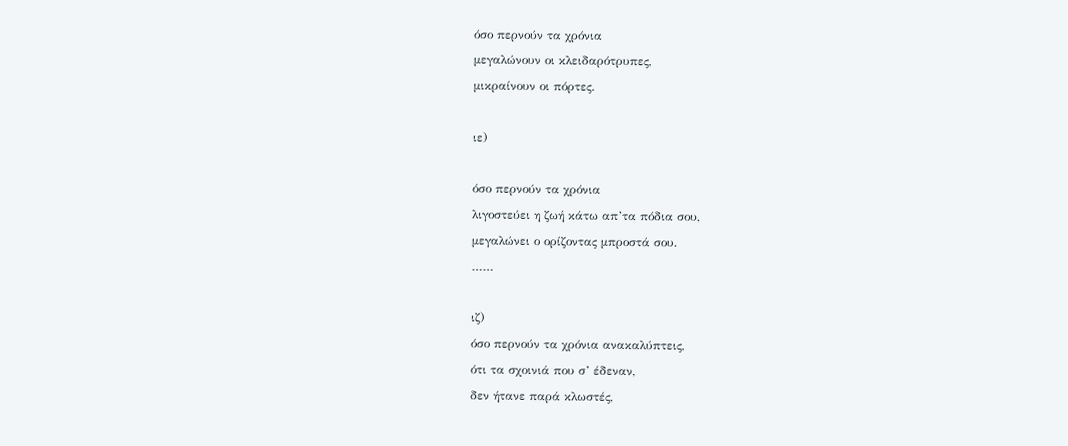όσο περνούν τα χρόνια
μεγαλώνουν οι κλειδαρότρυπες,
μικραίνουν οι πόρτες.

ιε)

όσο περνούν τα χρόνια
λιγοστεύει η ζωή κάτω απ’τα πόδια σου,
μεγαλώνει ο ορίζοντας μπροστά σου.
……

ιζ)
όσο περνούν τα χρόνια ανακαλύπτεις,
ότι τα σχοινιά που σ’ έδεναν,
δεν ήτανε παρά κλωστές,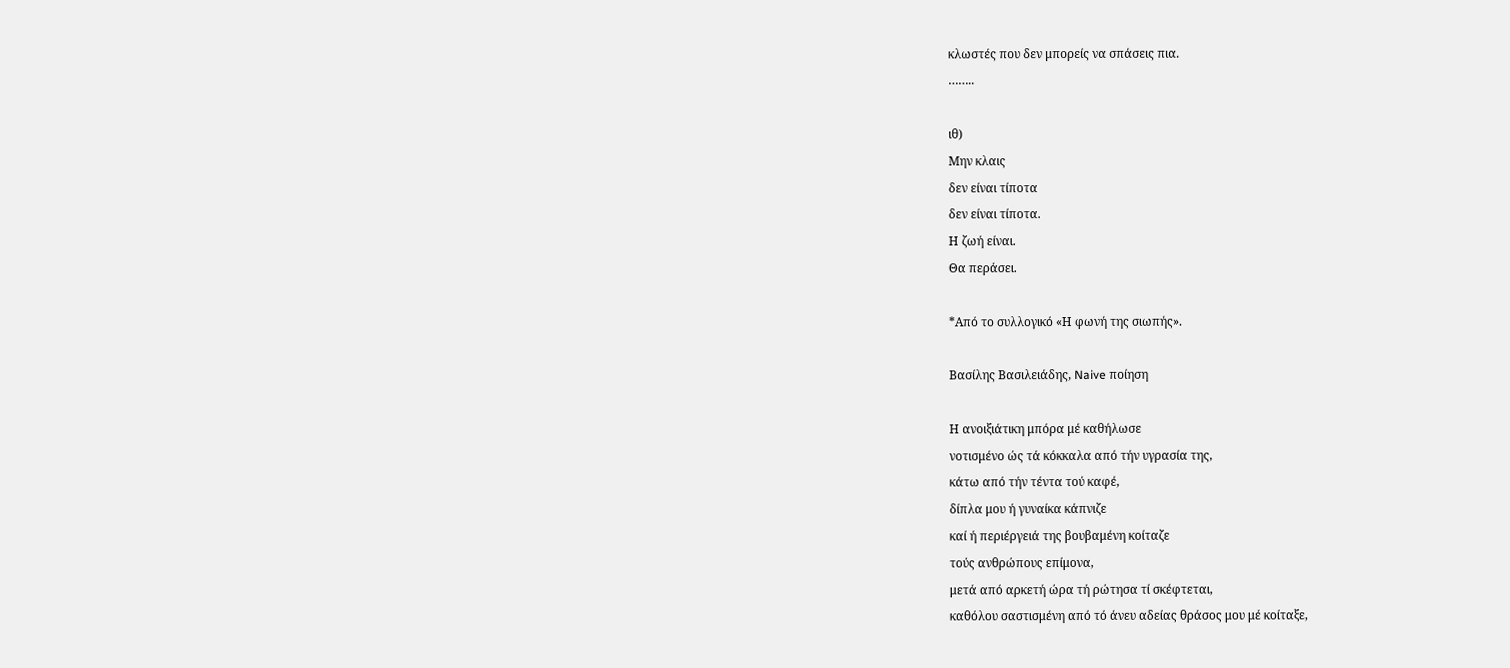κλωστές που δεν μπορείς να σπάσεις πια.
……..

ιθ)
Μην κλαις
δεν είναι τίποτα
δεν είναι τίποτα.
Η ζωή είναι.
Θα περάσει.

*Από το συλλογικό «Η φωνή της σιωπής».

Βασίλης Βασιλειάδης, Naive ποίηση

Η ανοιξιάτικη μπόρα μέ καθήλωσε
νοτισμένο ώς τά κόκκαλα από τήν υγρασία της,
κάτω από τήν τέντα τού καφέ,
δίπλα μου ή γυναίκα κάπνιζε
καί ή περιέργειά της βουβαμένη κοίταζε
τούς ανθρώπους επίμονα,
μετά από αρκετή ώρα τή ρώτησα τί σκέφτεται,
καθόλου σαστισμένη από τό άνευ αδείας θράσος μου μέ κοίταξε,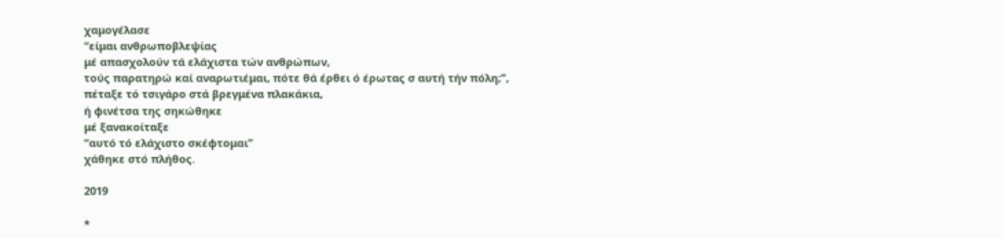χαμογέλασε
“είμαι ανθρωποβλεψίας
μέ απασχολούν τά ελάχιστα τών ανθρώπων,
τούς παρατηρώ καί αναρωτιέμαι, πότε θά έρθει ό έρωτας σ αυτή τήν πόλη;”,
πέταξε τό τσιγάρο στά βρεγμένα πλακάκια,
ή φινέτσα της σηκώθηκε
μέ ξανακοίταξε
“αυτό τό ελάχιστο σκέφτομαι”
χάθηκε στό πλήθος.

2019

*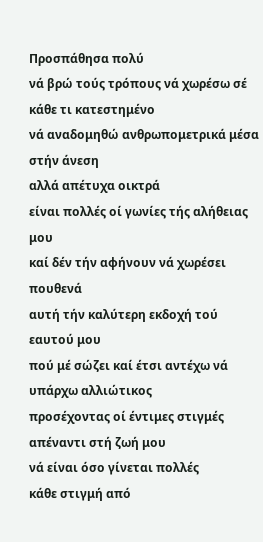Προσπάθησα πολύ
νά βρώ τούς τρόπους νά χωρέσω σέ κάθε τι κατεστημένο
νά αναδομηθώ ανθρωπομετρικά μέσα στήν άνεση
αλλά απέτυχα οικτρά
είναι πολλές οί γωνίες τής αλήθειας μου
καί δέν τήν αφήνουν νά χωρέσει πουθενά
αυτή τήν καλύτερη εκδοχή τού εαυτού μου
πού μέ σώζει καί έτσι αντέχω νά υπάρχω αλλιώτικος
προσέχοντας οί έντιμες στιγμές απέναντι στή ζωή μου
νά είναι όσο γίνεται πολλές
κάθε στιγμή από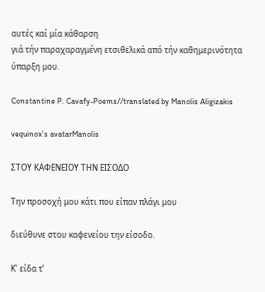αυτές καί μία κάθαρση
γιά τήν παραχαραγμένη ετσιθελικά από τήν καθημερινότητα ύπαρξη μου.

Constantine P. Cavafy-Poems//translated by Manolis Aligizakis

vequinox's avatarManolis

ΣΤΟΥ ΚΑΦΕΝΕΙΟΥ ΤΗΝ ΕΙΣΟΔΟ

Την προσοχή μου κάτι που είπαν πλάγι μου

διεύθυνε στου καφενείου την είσοδο.

Κ’ είδα τ’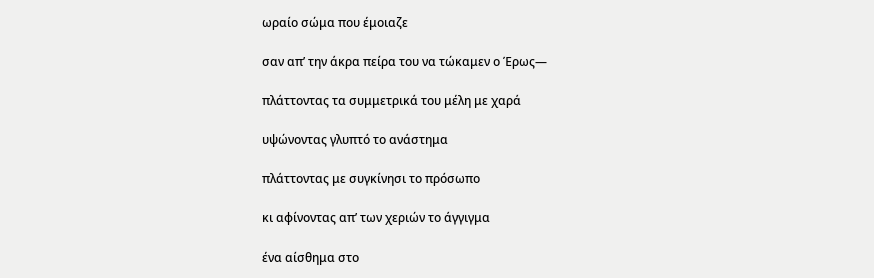ωραίο σώμα που έμοιαζε

σαν απ’ την άκρα πείρα του να τώκαμεν ο Έρως—

πλάττοντας τα συμμετρικά του μέλη με χαρά

υψώνοντας γλυπτό το ανάστημα

πλάττοντας με συγκίνησι το πρόσωπο

κι αφίνοντας απ’ των χεριών το άγγιγμα

ένα αίσθημα στο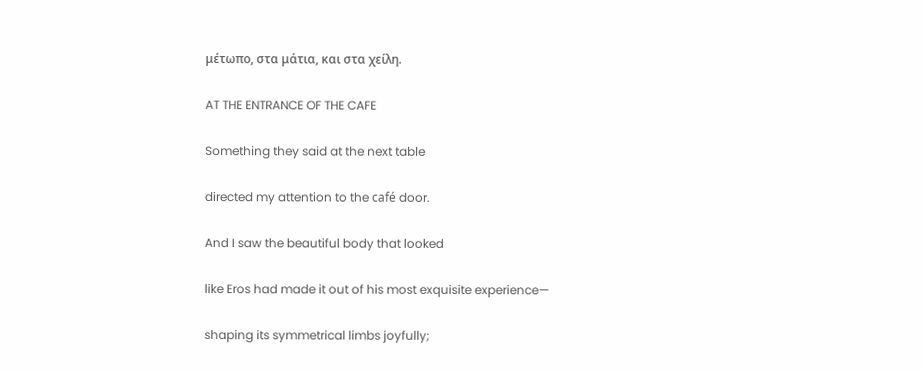μέτωπο, στα μάτια, και στα χείλη.

AT THE ENTRANCE OF THE CAFE

Something they said at the next table

directed my attention to the café door.

And I saw the beautiful body that looked

like Eros had made it out of his most exquisite experience—

shaping its symmetrical limbs joyfully;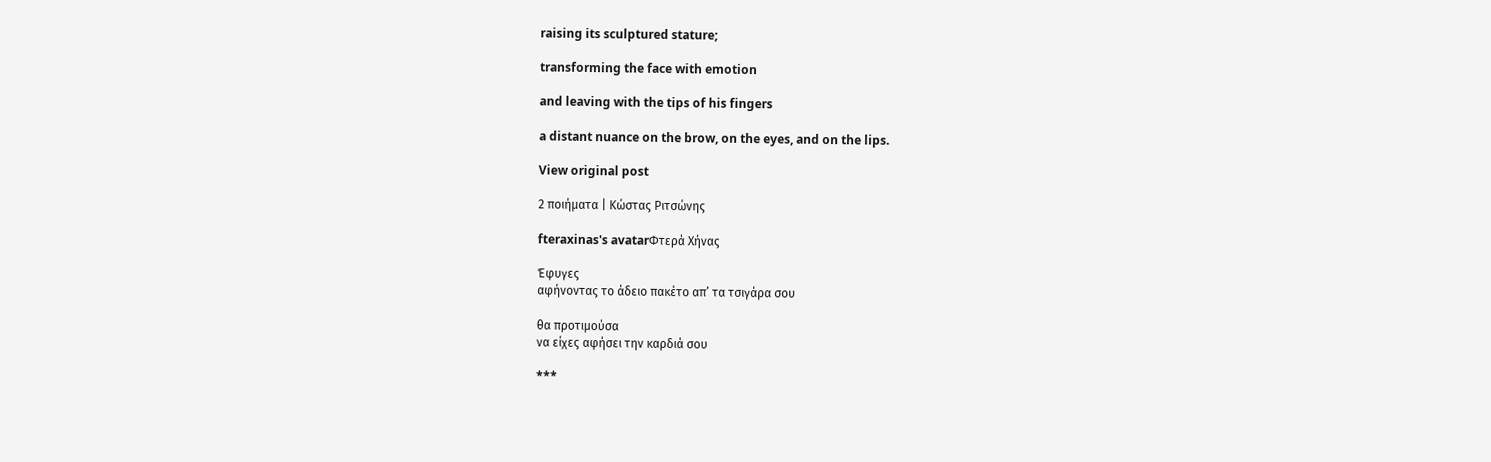raising its sculptured stature;

transforming the face with emotion

and leaving with the tips of his fingers

a distant nuance on the brow, on the eyes, and on the lips.

View original post

2 ποιήματα | Κώστας Ριτσώνης

fteraxinas's avatarΦτερά Χήνας

Έφυγες
αφήνοντας το άδειο πακέτο απ’ τα τσιγάρα σου

θα προτιμούσα
να είχες αφήσει την καρδιά σου

***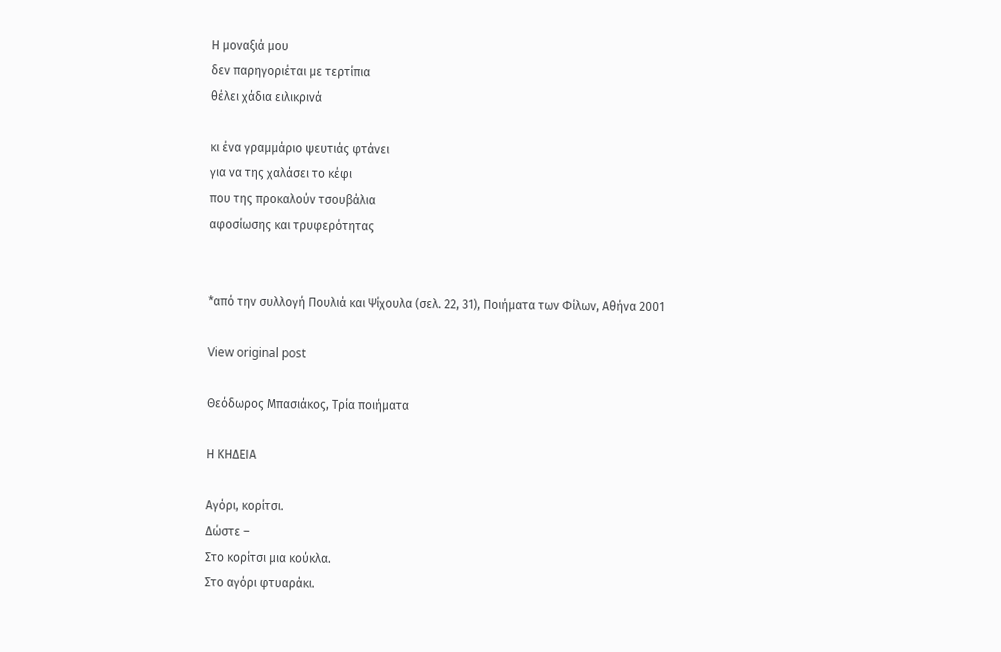Η μοναξιά μου
δεν παρηγοριέται με τερτίπια
θέλει χάδια ειλικρινά

κι ένα γραμμάριο ψευτιάς φτάνει
για να της χαλάσει το κέφι
που της προκαλούν τσουβάλια
αφοσίωσης και τρυφερότητας


*από την συλλογή Πουλιά και Ψίχουλα (σελ. 22, 31), Ποιήματα των Φίλων, Αθήνα 2001

View original post

Θεόδωρος Μπασιάκος, Τρία ποιήματα

Η ΚΗΔΕΙΑ

Αγόρι, κορίτσι.
Δώστε –
Στο κορίτσι μια κούκλα.
Στο αγόρι φτυαράκι.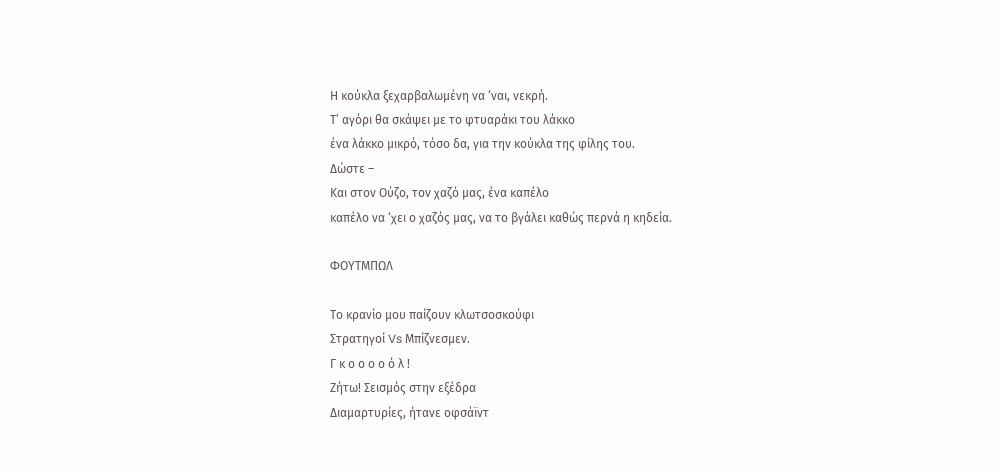Η κούκλα ξεχαρβαλωμένη να ‘ναι, νεκρή.
Τ’ αγόρι θα σκάψει με το φτυαράκι του λάκκο
ένα λάκκο μικρό, τόσο δα, για την κούκλα της φίλης του.
Δώστε –
Και στον Ούζο, τον χαζό μας, ένα καπέλο
καπέλο να ‘χει ο χαζός μας, να το βγάλει καθώς περνά η κηδεία.

ΦΟΥΤΜΠΩΛ

Το κρανίο μου παίζουν κλωτσοσκούφι
Στρατηγοί Vs Μπίζνεσμεν.
Γ κ ο ο ο ο ό λ !
Ζήτω! Σεισμός στην εξέδρα
Διαμαρτυρίες, ήτανε οφσάϊντ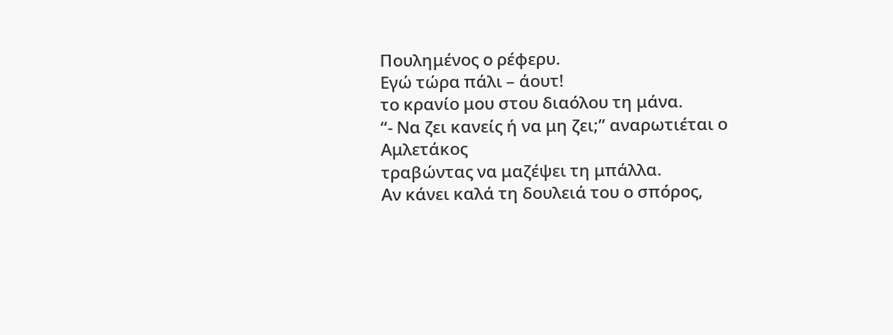Πουλημένος ο ρέφερυ.
Εγώ τώρα πάλι – άουτ!
το κρανίο μου στου διαόλου τη μάνα.
“- Να ζει κανείς ή να μη ζει;” αναρωτιέται ο Αμλετάκος
τραβώντας να μαζέψει τη μπάλλα.
Αν κάνει καλά τη δουλειά του ο σπόρος,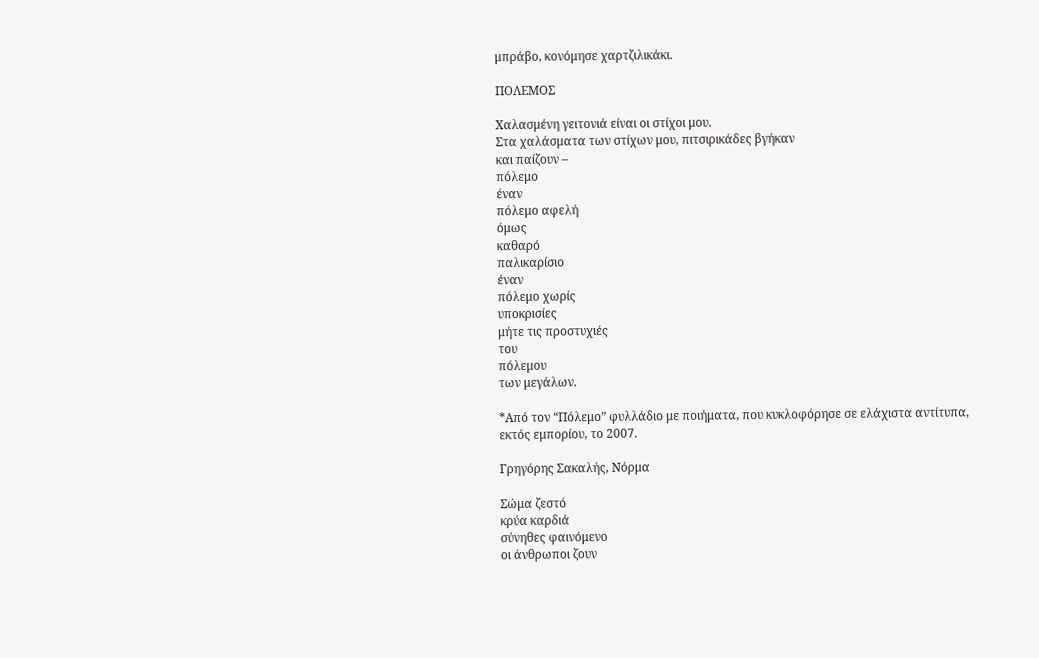μπράβο, κονόμησε χαρτζιλικάκι.

ΠΟΛΕΜΟΣ

Χαλασμένη γειτονιά είναι οι στίχοι μου.
Στα χαλάσματα των στίχων μου, πιτσιρικάδες βγήκαν
και παίζουν –
πόλεμο
έναν
πόλεμο αφελή
όμως
καθαρό
παλικαρίσιο
έναν
πόλεμο χωρίς
υποκρισίες
μήτε τις προστυχιές
του
πόλεμου
των μεγάλων.

*Από τον “Πόλεμο” φυλλάδιο με ποιήματα, που κυκλοφόρησε σε ελάχιστα αντίτυπα, εκτός εμπορίου, το 2007.

Γρηγόρης Σακαλής, Νόρμα

Σώμα ζεστό
κρύα καρδιά
σύνηθες φαινόμενο
οι άνθρωποι ζουν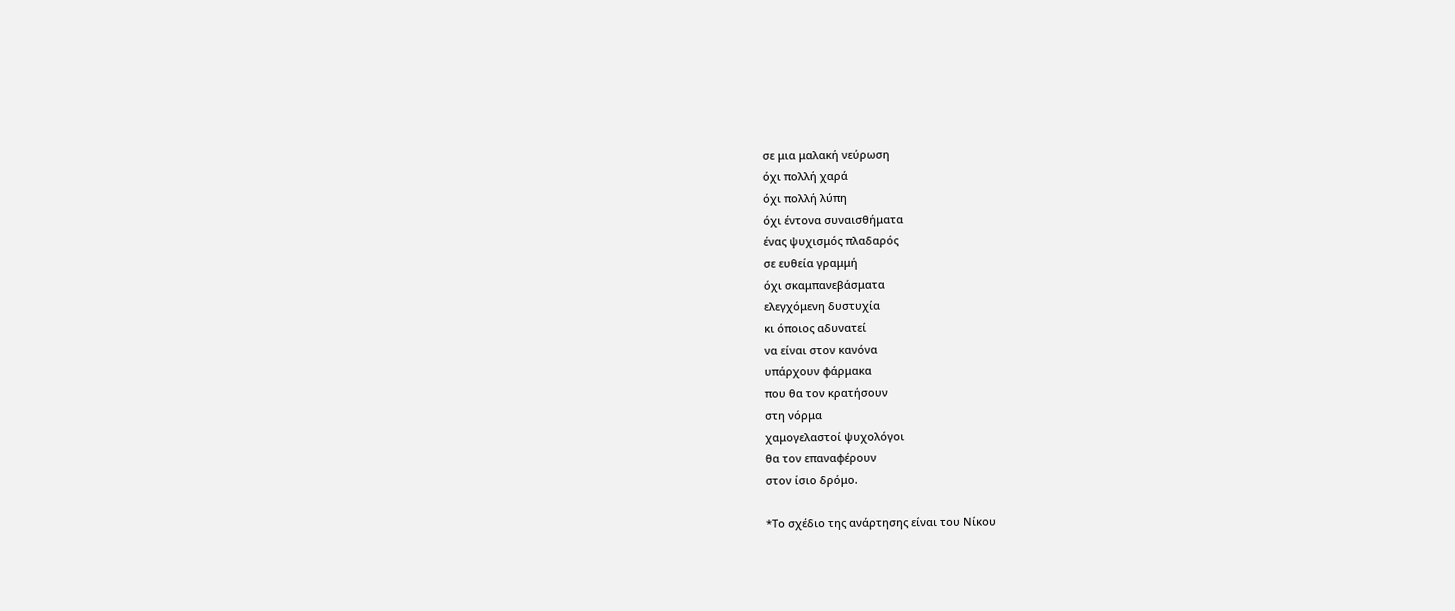σε μια μαλακή νεύρωση
όχι πολλή χαρά
όχι πολλή λύπη
όχι έντονα συναισθήματα
ένας ψυχισμός πλαδαρός
σε ευθεία γραμμή
όχι σκαμπανεβάσματα
ελεγχόμενη δυστυχία
κι όποιος αδυνατεί
να είναι στον κανόνα
υπάρχουν φάρμακα
που θα τον κρατήσουν
στη νόρμα
χαμογελαστοί ψυχολόγοι
θα τον επαναφέρουν
στον ίσιο δρόμο.

*Το σχέδιο της ανάρτησης είναι του Νίκου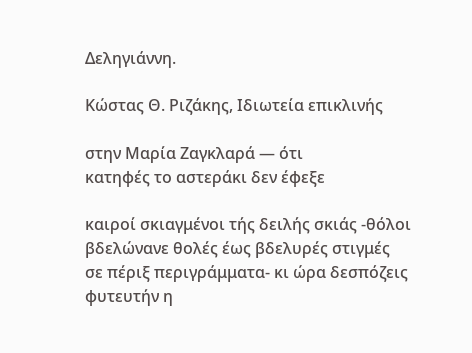Δεληγιάννη.

Κώστας Θ. Ριζάκης, Ιδιωτεία επικλινής

στην Μαρία Ζαγκλαρά — ότι
κατηφές το αστεράκι δεν έφεξε

καιροί σκιαγμένοι τής δειλής σκιάς -θόλοι
βδελώνανε θολές έως βδελυρές στιγμές
σε πέριξ περιγράμματα- κι ώρα δεσπόζεις
φυτευτήν η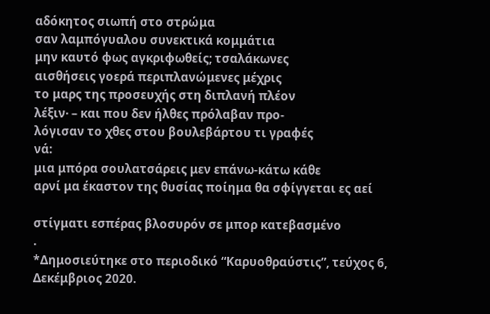αδόκητος σιωπή στο στρώμα
σαν λαμπόγυαλου συνεκτικά κομμάτια
μην καυτό φως αγκριφωθείς; τσαλάκωνες
αισθήσεις γοερά περιπλανώμενες μέχρις
το μαρς της προσευχής στη διπλανή πλέον
λέξιν· – και που δεν ήλθες πρόλαβαν προ-
λόγισαν το χθες στου βουλεβάρτου τι γραφές
νά:
μια μπόρα σουλατσάρεις μεν επάνω-κάτω κάθε
αρνί μα έκαστον της θυσίας ποίημα θα σφίγγεται ες αεί

στίγματι εσπέρας βλοσυρόν σε μπορ κατεβασμένο
.
*Δημοσιεύτηκε στο περιοδικό “Καρυοθραύστις”, τεύχος 6, Δεκέμβριος 2020.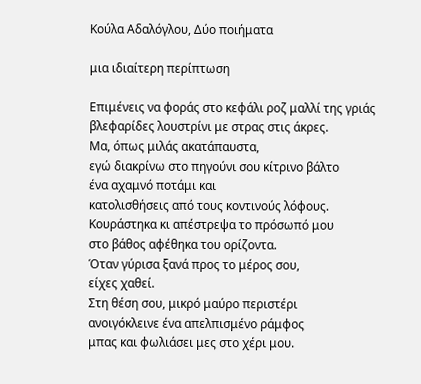Κούλα Αδαλόγλου, Δύο ποιήματα

μια ιδιαίτερη περίπτωση

Επιμένεις να φοράς στο κεφάλι ροζ μαλλί της γριάς
βλεφαρίδες λουστρίνι με στρας στις άκρες.
Μα, όπως μιλάς ακατάπαυστα,
εγώ διακρίνω στο πηγούνι σου κίτρινο βάλτο
ένα αχαμνό ποτάμι και
κατολισθήσεις από τους κοντινούς λόφους.
Κουράστηκα κι απέστρεψα το πρόσωπό μου
στο βάθος αφέθηκα του ορίζοντα.
Όταν γύρισα ξανά προς το μέρος σου,
είχες χαθεί.
Στη θέση σου, μικρό μαύρο περιστέρι
ανοιγόκλεινε ένα απελπισμένο ράμφος
μπας και φωλιάσει μες στο χέρι μου.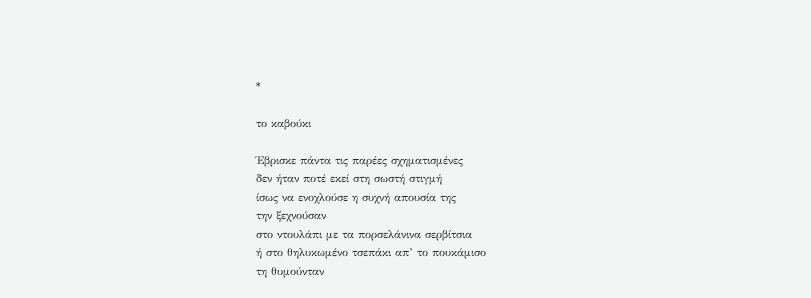*

το καβούκι

Έβρισκε πάντα τις παρέες σχηματισμένες
δεν ήταν ποτέ εκεί στη σωστή στιγμή
ίσως να ενοχλούσε η συχνή απουσία της
την ξεχνούσαν
στο ντουλάπι με τα πορσελάνινα σερβίτσια
ή στο θηλυκωμένο τσεπάκι απ’ το πουκάμισο
τη θυμούνταν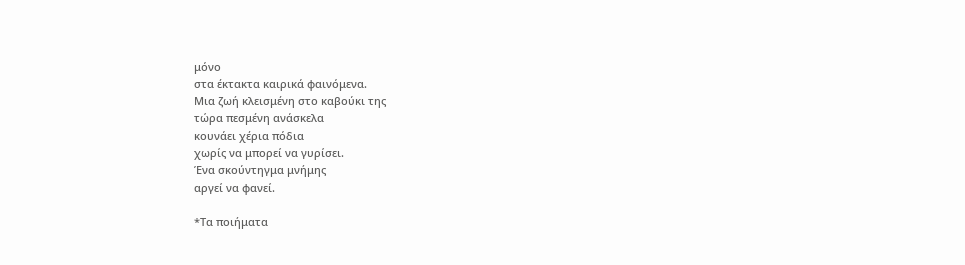μόνο
στα έκτακτα καιρικά φαινόμενα.
Μια ζωή κλεισμένη στο καβούκι της
τώρα πεσμένη ανάσκελα
κουνάει χέρια πόδια
χωρίς να μπορεί να γυρίσει.
Ένα σκούντηγμα μνήμης
αργεί να φανεί.

*Τα ποιήματα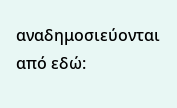αναδημοσιεύονται από εδώ: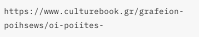https://www.culturebook.gr/grafeion-poihsews/oi-poiites-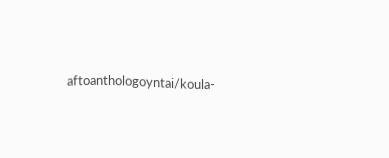aftoanthologoyntai/koula-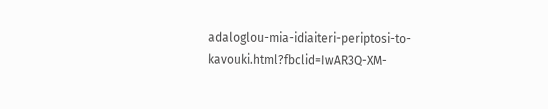adaloglou-mia-idiaiteri-periptosi-to-kavouki.html?fbclid=IwAR3Q-XM-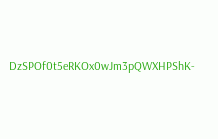DzSPOf0t5eRKOx0wJm3pQWXHPShK-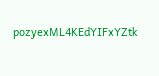pozyexML4KEdYIFxYZtk